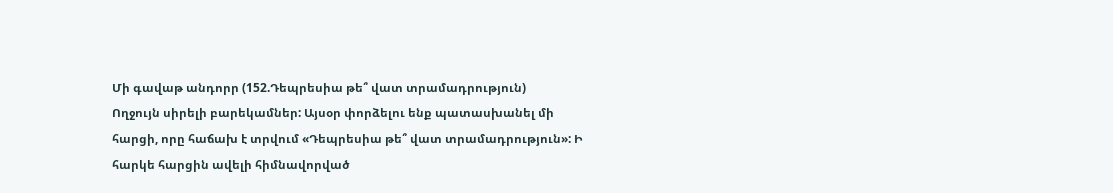Մի գավաթ անդորր (152.Դեպրեսիա թե՞ վատ տրամադրություն)
Ողջույն սիրելի բարեկամներ: Այսօր փորձելու ենք պատասխանել մի հարցի, որը հաճախ է տրվում «Դեպրեսիա թե՞ վատ տրամադրություն»: Ի հարկե հարցին ավելի հիմնավորված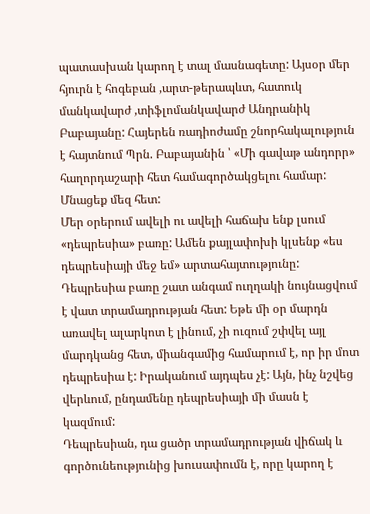պատասխան կարող է տալ մասնագետը: Այսօր մեր հյուրն է հոգեբան ,արտ-թերապևտ, հատուկ մանկավարժ ,տիֆլոմանկավարժ Անդրանիկ Բաբայանը: Հայերեն ռադիոժամը շնորհակալություն է հայտնում Պրն. Բաբայանին ՝ «Մի գավաթ անդորր» հաղորդաշարի հետ համագործակցելու համար: Մնացեք մեզ հետ:
Մեր օրերում ավելի ու ավելի հաճախ ենք լսում «դեպրեսիա» բառը: Ամեն քայլափոխի կլսենք «ես դեպրեսիայի մեջ եմ» արտահայտությունը: Դեպրեսիա բառը շատ անգամ ուղղակի նույնացվում է վատ տրամադրության հետ: Եթե մի օր մարդն առավել ալարկոտ է լինում, չի ուզում շփվել այլ մարդկանց հետ, միանգամից համարում է, որ իր մոտ դեպրեսիա է: Իրականում այդպես չէ: Այն, ինչ նշվեց վերևում, ընդամենը դեպրեսիայի մի մասն է կազմում:
Դեպրեսիան, դա ցածր տրամադրության վիճակ և գործունեությունից խուսափումն է, որը կարող է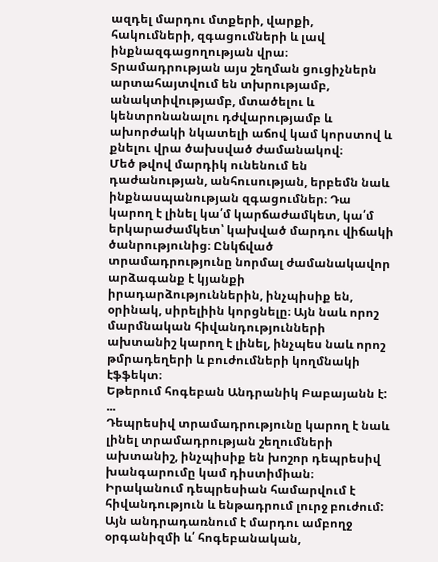ազդել մարդու մտքերի, վարքի, հակումների, զգացումների և լավ ինքնազգացողության վրա։ Տրամադրության այս շեղման ցուցիչներն արտահայտվում են տխրությամբ, անակտիվությամբ, մտածելու և կենտրոնանալու դժվարությամբ և ախորժակի նկատելի աճով կամ կորստով և քնելու վրա ծախսված ժամանակով։
Մեծ թվով մարդիկ ունենում են դաժանության, անհուսության, երբեմն նաև ինքնասպանության զգացումներ։ Դա կարող է լինել կա՛մ կարճաժամկետ, կա՛մ երկարաժամկետ՝ կախված մարդու վիճակի ծանրությունից։ Ընկճված տրամադրությունը նորմալ ժամանակավոր արձագանք է կյանքի իրադարձություններին, ինչպիսիք են, օրինակ, սիրելիին կորցնելը։ Այն նաև որոշ մարմնական հիվանդությունների ախտանիշ կարող է լինել, ինչպես նաև որոշ թմրադեղերի և բուժումների կողմնակի էֆֆեկտ։
Եթերում հոգեբան Անդրանիկ Բաբայանն է:
...
Դեպրեսիվ տրամադրությունը կարող է նաև լինել տրամադրության շեղումների ախտանիշ, ինչպիսիք են խոշոր դեպրեսիվ խանգարումը կամ դիստիմիան։
Իրականում դեպրեսիան համարվում է հիվանդություն և ենթադրում լուրջ բուժում: Այն անդրադառնում է մարդու ամբողջ օրգանիզմի և՛ հոգեբանական,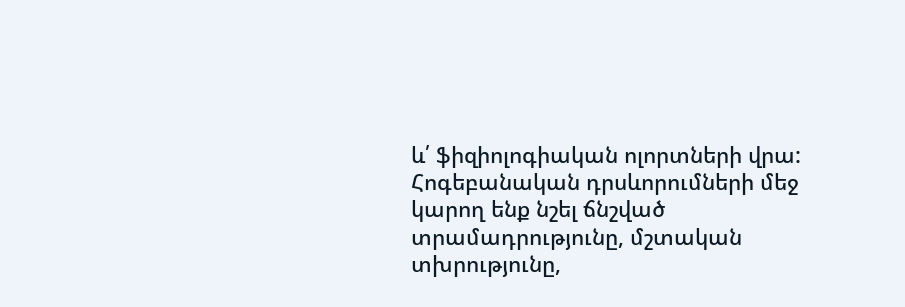և՛ ֆիզիոլոգիական ոլորտների վրա: Հոգեբանական դրսևորումների մեջ կարող ենք նշել ճնշված տրամադրությունը, մշտական տխրությունը,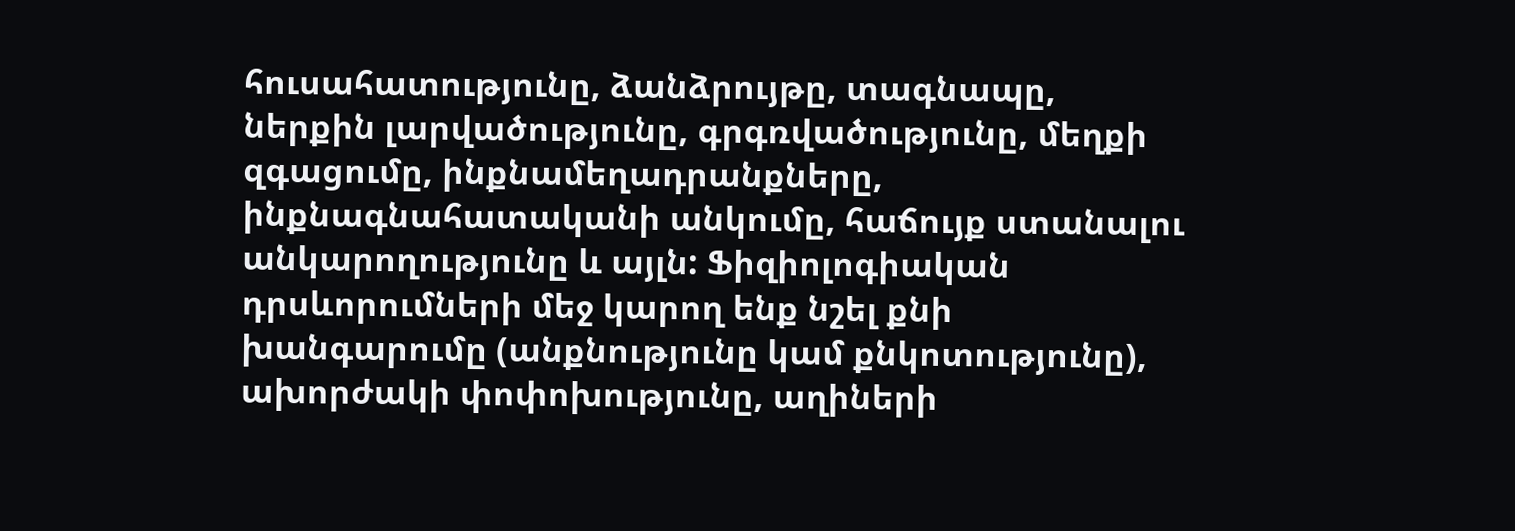հուսահատությունը, ձանձրույթը, տագնապը, ներքին լարվածությունը, գրգռվածությունը, մեղքի զգացումը, ինքնամեղադրանքները, ինքնագնահատականի անկումը, հաճույք ստանալու անկարողությունը և այլն: Ֆիզիոլոգիական դրսևորումների մեջ կարող ենք նշել քնի խանգարումը (անքնությունը կամ քնկոտությունը), ախորժակի փոփոխությունը, աղիների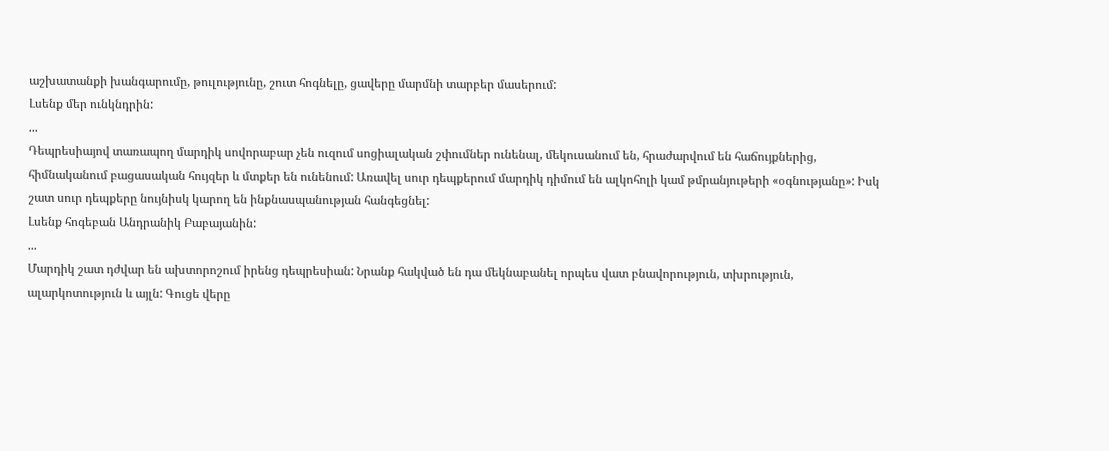աշխատանքի խանգարումը, թուլությունը, շուտ հոգնելը, ցավերը մարմնի տարբեր մասերում:
Լսենք մեր ունկնդրին:
...
Դեպրեսիայով տառապող մարդիկ սովորաբար չեն ուզում սոցիալական շփումներ ունենալ, մեկուսանում են, հրաժարվում են հաճույքներից, հիմնականում բացասական հույզեր և մտքեր են ունենում: Առավել սուր դեպքերում մարդիկ դիմում են ալկոհոլի կամ թմրանյութերի «օգնությանը»: Իսկ շատ սուր դեպքերը նույնիսկ կարող են ինքնասպանության հանգեցնել:
Լսենք հոգեբան Անդրանիկ Բաբայանին:
...
Մարդիկ շատ դժվար են ախտորոշում իրենց դեպրեսիան: Նրանք հակված են դա մեկնաբանել որպես վատ բնավորություն, տխրություն, ալարկոտություն և այլն: Գուցե վերը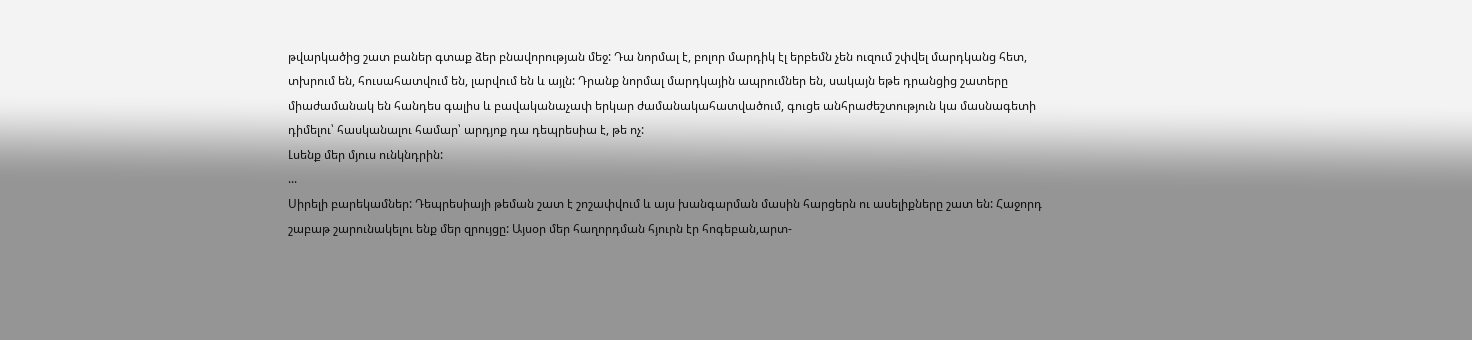թվարկածից շատ բաներ գտաք ձեր բնավորության մեջ: Դա նորմալ է, բոլոր մարդիկ էլ երբեմն չեն ուզում շփվել մարդկանց հետ, տխրում են, հուսահատվում են, լարվում են և այլն: Դրանք նորմալ մարդկային ապրումներ են, սակայն եթե դրանցից շատերը միաժամանակ են հանդես գալիս և բավականաչափ երկար ժամանակահատվածում, գուցե անհրաժեշտություն կա մասնագետի դիմելու՝ հասկանալու համար՝ արդյոք դա դեպրեսիա է, թե ոչ:
Լսենք մեր մյուս ունկնդրին:
...
Սիրելի բարեկամներ: Դեպրեսիայի թեման շատ է շոշափվում և այս խանգարման մասին հարցերն ու ասելիքները շատ են: Հաջորդ շաբաթ շարունակելու ենք մեր զրույցը: Այսօր մեր հաղորդման հյուրն էր հոգեբան,արտ-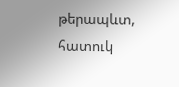թերապևտ, հատուկ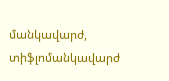մանկավարժ, տիֆլոմանկավարժ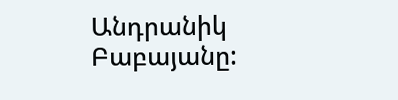Անդրանիկ Բաբայանը: